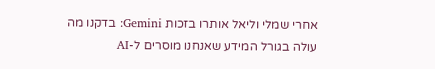אחרי שמלי וליאל אותרו בזכות Gemini: בדקנו מה עולה בגורל המידע שאנחנו מוסרים ל-AI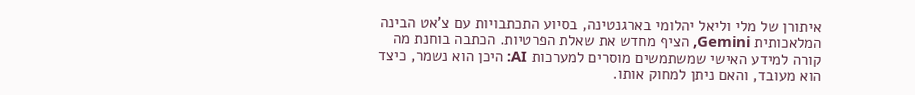איתורן של מלי וליאל יהלומי בארגנטינה, בסיוע התכתבויות עם צ'אט הבינה המלאכותית Gemini, הציף מחדש את שאלת הפרטיות. הכתבה בוחנת מה קורה למידע האישי שמשתמשים מוסרים למערכות AI: היכן הוא נשמר, כיצד הוא מעובד, והאם ניתן למחוק אותו.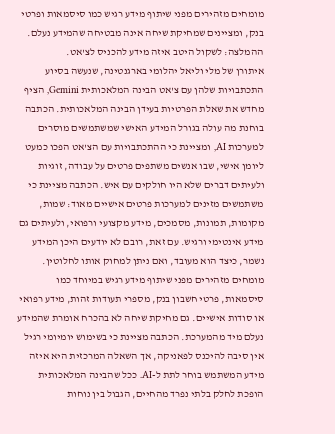מומחים מזהירים מפני שיתוף מידע רגיש כמו סיסמאות ופרטי בנק, ומציינים שמחיקת שיחה אינה מבטיחה שהמידע נעלם. ההמלצה: לשקול היטב איזה מידע להכניס לצ'אט.
איתורן של מלי וליאל יהלומי בארגנטינה, שנעשה בסיוע התכתבויות שלהן עם צ'אט הבינה המלאכותית Gemini, הציף מחדש את שאלת הפרטיות בעידן הבינה המלאכותית. הכתבה בוחנת מה עולה בגורל המידע האישי שמשתמשים מוסרים למערכות AI, ומציינת כי ההתכתבויות עם הצ'אט הפכו כמעט ליומן אישי, שבו אנשים משתפים פרטים על עבודה, זוגיות ולעיתים דברים שלא היו חולקים עם איש. הכתבה מציינת כי משתמשים מזינים למערכות פרטים אישיים מאוד: שמות, מקומות, תמונות, מסמכים, מידע מקצועי ורפואי, ולעיתים גם מידע אינטימי ורגיש. עם זאת, רובם לא יודעים היכן המידע נשמר, כיצד הוא מעובד, ואם ניתן למחוק אותו לחלוטין. מומחים מזהירים מפני שיתוף מידע רגיש במיוחד כמו סיסמאות, פרטי חשבון בנק, מספרי תעודות זהות, מידע רפואי או סודות אישיים. גם מחיקת שיחה לא בהכרח אומרת שהמידע נעלם מיד מהמערכת. הכתבה מציינת כי בשימוש יומיומי רגיל אין סיבה להיכנס לפאניקה, אך השאלה המרכזית היא איזה מידע המשתמש בוחר לתת ל-AI. ככל שהבינה המלאכותית הופכת לחלק בלתי נפרד מהחיים, הגבול בין נוחות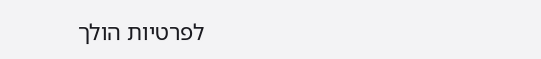לפרטיות הולך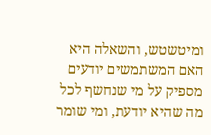ומיטשטש, והשאלה היא האם המשתמשים יודעים מספיק על מי שנחשף לכל מה שהיא יודעת, ומי שומר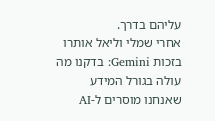עליהם בדרך.
אחרי שמלי וליאל אותרו בזכות Gemini: בדקנו מה עולה בגורל המידע שאנחנו מוסרים ל-AI